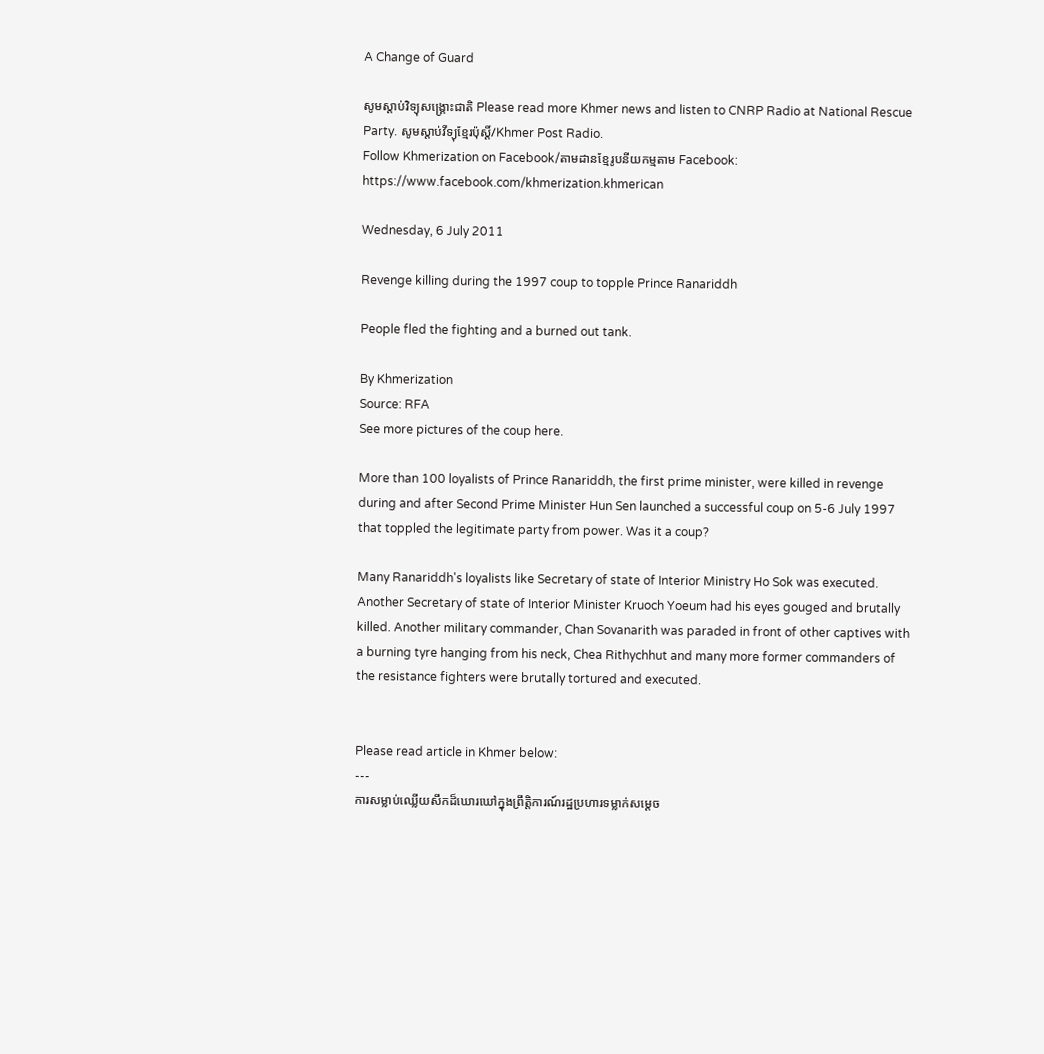A Change of Guard

សូមស្តាប់វិទ្យុសង្គ្រោះជាតិ Please read more Khmer news and listen to CNRP Radio at National Rescue Party. សូមស្តាប់វីទ្យុខ្មែរប៉ុស្តិ៍/Khmer Post Radio.
Follow Khmerization on Facebook/តាមដានខ្មែរូបនីយកម្មតាម Facebook: https://www.facebook.com/khmerization.khmerican

Wednesday, 6 July 2011

Revenge killing during the 1997 coup to topple Prince Ranariddh

People fled the fighting and a burned out tank.

By Khmerization
Source: RFA
See more pictures of the coup here.

More than 100 loyalists of Prince Ranariddh, the first prime minister, were killed in revenge during and after Second Prime Minister Hun Sen launched a successful coup on 5-6 July 1997 that toppled the legitimate party from power. Was it a coup?

Many Ranariddh's loyalists like Secretary of state of Interior Ministry Ho Sok was executed. Another Secretary of state of Interior Minister Kruoch Yoeum had his eyes gouged and brutally killed. Another military commander, Chan Sovanarith was paraded in front of other captives with a burning tyre hanging from his neck, Chea Rithychhut and many more former commanders of the resistance fighters were brutally tortured and executed.


Please read article in Khmer below:
---
ការសម្លាប់ឈ្លើយសឹកដ៏ឃោរឃៅក្នុងព្រឹត្តិការណ៍រដ្ឋប្រហារទម្លាក់សម្ដេច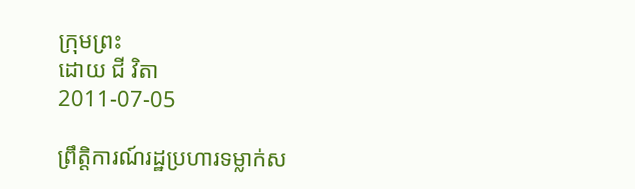ក្រុមព្រះ
ដោយ ជី វិតា
2011-07-05

ព្រឹត្តិការណ៍រដ្ឋប្រហារទម្លាក់ស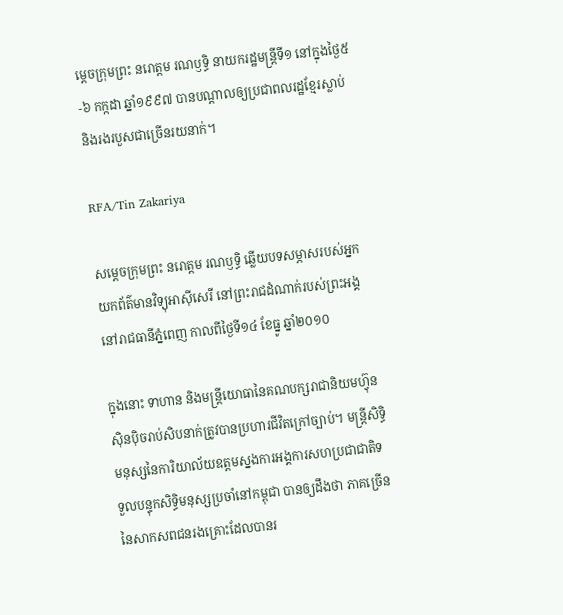ម្ដេចក្រុមព្រះ នរោត្តម រណឫទ្ធិ នាយករដ្ឋមន្ត្រីទី១ នៅក្នុងថ្ងៃ៥-៦ កក្កដា ឆ្នាំ១៩៩៧ បានបណ្ដាលឲ្យប្រជាពលរដ្ឋខ្មែរស្លាប់ និងរងរបួសជាច្រើនរយនាក់។

RFA/Tin Zakariya

សម្ដេចក្រុមព្រះ នរោត្តម រណឫទ្ធិ ឆ្លើយបទសម្ភាសរបស់អ្នកយកព័ត៌មានវិទ្យុអាស៊ីសេរី នៅព្រះរាជដំណាក់របស់ព្រះអង្គនៅរាជធានីភ្នំពេញ កាលពីថ្ងៃទី១៤ ខែធ្នូ ឆ្នាំ២០១០

ក្នុងនោះ ទាហាន និងមន្ត្រីយោធានៃគណបក្សរាជានិយមហ៊្វុនស៊ិនប៉ិចរាប់សិបនាក់ត្រូវបានប្រហារជីវិតក្រៅច្បាប់។ មន្ត្រីសិទ្ធិមនុស្សនៃការិយាល័យឧត្ដមស្នងការអង្គការសហប្រជាជាតិទទួលបន្ទុកសិទ្ធិមនុស្សប្រចាំនៅកម្ពុជា បានឲ្យដឹងថា ភាគច្រើននៃសាកសពជនរងគ្រោះដែលបានរ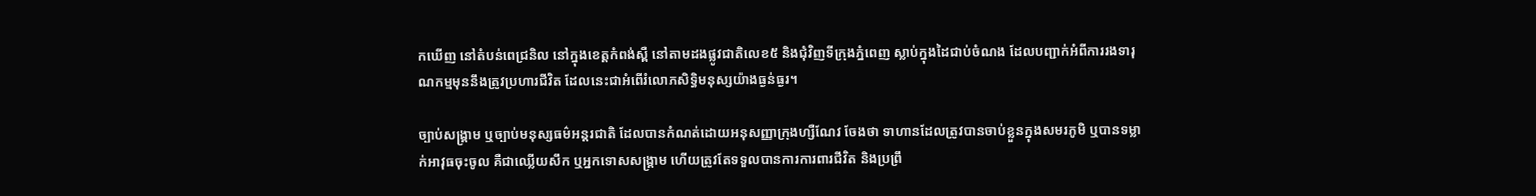កឃើញ នៅតំបន់ពេជ្រនិល នៅក្នុងខេត្តកំពង់ស្ពឺ នៅតាមដងផ្លូវជាតិលេខ៥ និងជុំវិញទីក្រុងភ្នំពេញ ស្លាប់ក្នុងដៃជាប់ចំណង ដែលបញ្ជាក់អំពីការរងទារុណកម្មមុននឹងត្រូវប្រហារជីវិត ដែលនេះជាអំពើរំលោភសិទ្ធិមនុស្សយ៉ាងធ្ងន់ធ្ងរ។

ច្បាប់សង្គ្រាម ឬច្បាប់មនុស្សធម៌អន្តរជាតិ ដែលបានកំណត់ដោយអនុសញ្ញាក្រុងហ្សឺណែវ ចែងថា ទាហានដែលត្រូវបានចាប់ខ្លួនក្នុងសមរភូមិ ឬបានទម្លាក់អាវុធចុះចូល គឺជាឈ្លើយសឹក ឬអ្នកទោសសង្គ្រាម ហើយត្រូវតែទទួលបានការការពារជីវិត និងប្រព្រឹ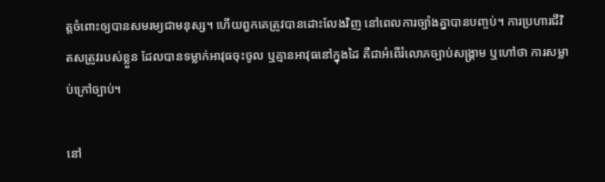ត្តចំពោះឲ្យបានសមរម្យជាមនុស្ស។ ហើយពួកគេត្រូវបានដោះលែងវិញ នៅពេលការច្បាំងគ្នាបានបញ្ចប់។ ការប្រហារជីវិតសត្រូវរបស់ខ្លួន ដែលបានទម្លាក់អាវុធចុះចូល ឬគ្មានអាវុធនៅក្នុងដៃ គឺជាអំពើរំលោភច្បាប់សង្គ្រាម ឬហៅថា ការសម្លាប់ក្រៅច្បាប់។

នៅ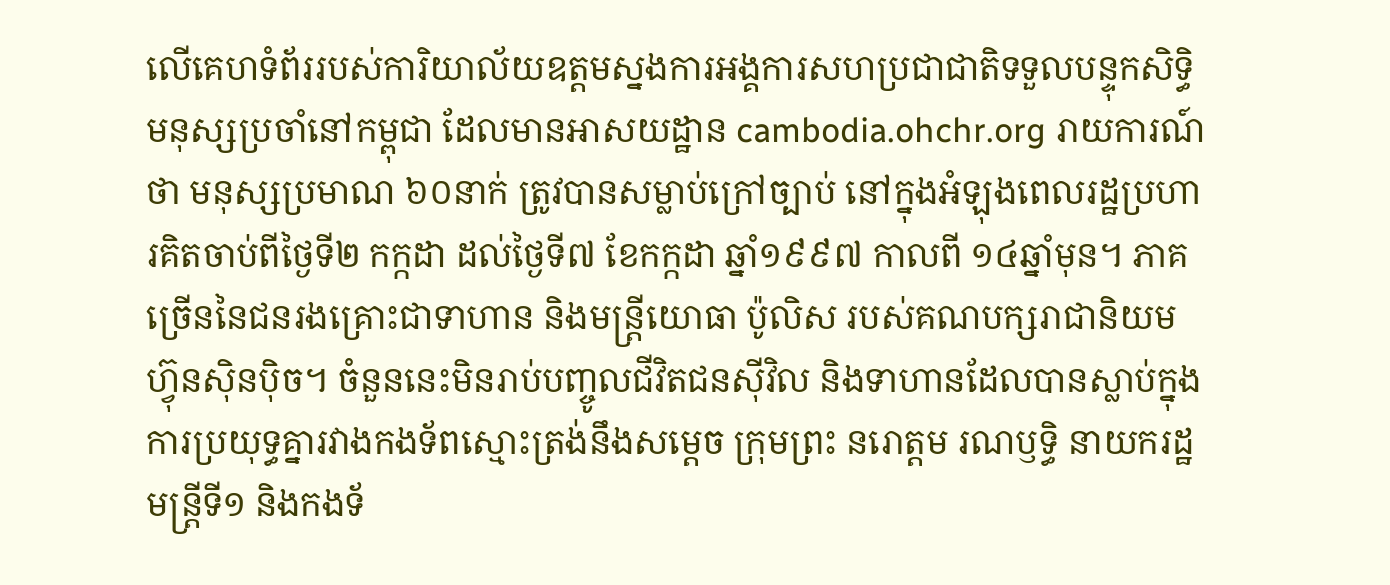លើគេហទំព័ររបស់ការិយាល័យឧត្ដមស្នងការអង្គការសហប្រជាជាតិទទួលបន្ទុកសិទ្ធិមនុស្សប្រចាំនៅកម្ពុជា ដែលមានអាសយដ្ឋាន cambodia.ohchr.org រាយការណ៍ថា មនុស្សប្រមាណ ៦០នាក់ ត្រូវបានសម្លាប់ក្រៅច្បាប់ នៅក្នុងអំឡុងពេលរដ្ឋប្រហារគិតចាប់ពីថ្ងៃទី២ កក្កដា ដល់ថ្ងៃទី៧ ខែកក្កដា ឆ្នាំ១៩៩៧ កាលពី ១៤ឆ្នាំមុន។ ភាគច្រើននៃជនរងគ្រោះជាទាហាន និងមន្ត្រីយោធា ប៉ូលិស របស់គណបក្សរាជានិយមហ៊្វុនស៊ិនប៉ិច។ ចំនួននេះមិនរាប់បញ្ចូលជីវិតជនស៊ីវិល និងទាហានដែលបានស្លាប់ក្នុងការប្រយុទ្ធគ្នារវាងកងទ័ពស្មោះត្រង់នឹងសម្ដេច ក្រុមព្រះ នរោត្តម រណឫទ្ធិ នាយករដ្ឋមន្ត្រីទី១ និងកងទ័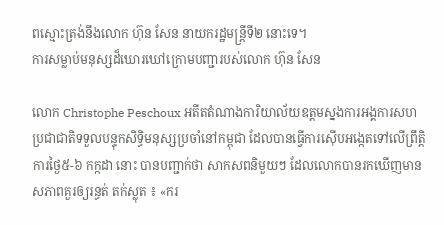ពស្មោះត្រង់នឹងលោក ហ៊ុន សែន នាយករដ្ឋមន្ត្រីទី២ នោះទេ។
ការសម្លាប់មនុស្សដ៏ឃោរឃៅក្រោមបញ្ជារបស់លោក ហ៊ុន សែន

លោក Christophe Peschoux អតីតតំណាងការិយាល័យឧត្ដមស្នងការអង្គការសហប្រជាជាតិទទួលបន្ទុកសិទ្ធិមនុស្សប្រចាំនៅកម្ពុជា ដែលបានធ្វើការស៊ើបអង្កេតទៅលើព្រឹត្តិការថ្ងៃ៥-៦ កក្កដា នោះ បានបញ្ជាក់ថា សាកសពនិមួយៗ ដែលលោកបានរកឃើញមានសភាពគួរឲ្យរន្ធត់ តក់ស្លុត ៖ «ករ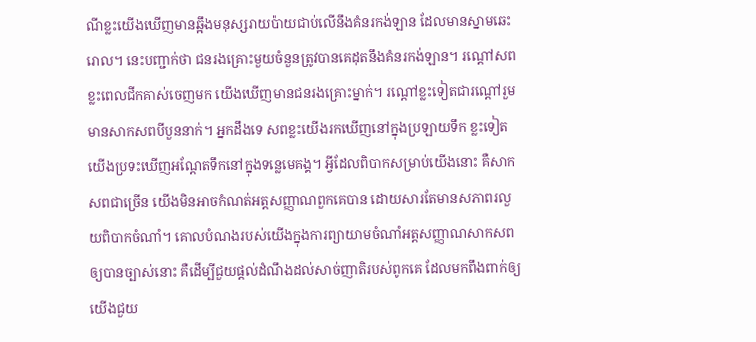ណីខ្លះយើងឃើញមានឆ្អឹងមនុស្សរាយប៉ាយជាប់លើនឹងគំនរកង់ឡាន ដែលមានស្នាមឆេះរោល។ នេះបញ្ជាក់ថា ជនរងគ្រោះមួយចំនួនត្រូវបានគេដុតនឹងគំនរកង់ឡាន។ រណ្ដៅសពខ្លះពេលជីកគាស់ចេញមក យើងឃើញមានជនរងគ្រោះម្នាក់។ រណ្ដៅខ្លះទៀតជារណ្ដៅរួម មានសាកសពបីបួននាក់។ អ្នកដឹងទេ សពខ្លះយើងរកឃើញនៅក្នុងប្រឡាយទឹក ខ្លះទៀត យើងប្រទះឃើញអណ្ដែតទឹកនៅក្នុងទន្លេមេគង្គ។ អ្វីដែលពិបាកសម្រាប់យើងនោះ គឺសាកសពជាច្រើន យើងមិនអាចកំណត់អត្តសញ្ញាណពួកគេបាន ដោយសារតែមានសភាពរលួយពិបាកចំណាំ។ គោលបំណងរបស់យើងក្នុងការព្យាយាមចំណាំអត្តសញ្ញាណសាកសពឲ្យបានច្បាស់នោះ គឺដើម្បីជួយផ្ដល់ដំណឹងដល់សាច់ញាតិរបស់ពូកគេ ដែលមកពឹងពាក់ឲ្យយើងជួយ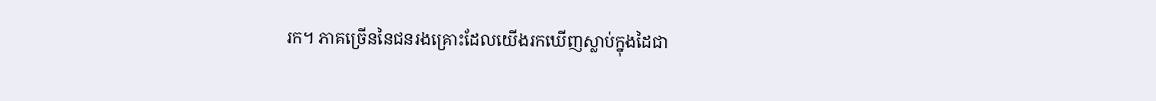រក។ ភាគច្រើននៃជនរងគ្រោះដែលយើងរកឃើញស្លាប់ក្នុងដៃជា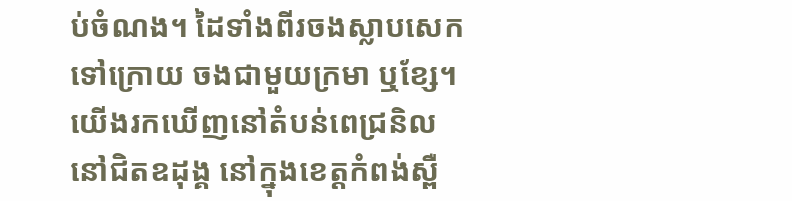ប់ចំណង។ ដៃទាំងពីរចងស្លាបសេកទៅក្រោយ ចងជាមួយក្រមា ឬខ្សែ។ យើងរកឃើញនៅតំបន់ពេជ្រនិល នៅជិតឧដុង្គ នៅក្នុងខេត្តកំពង់ស្ពឺ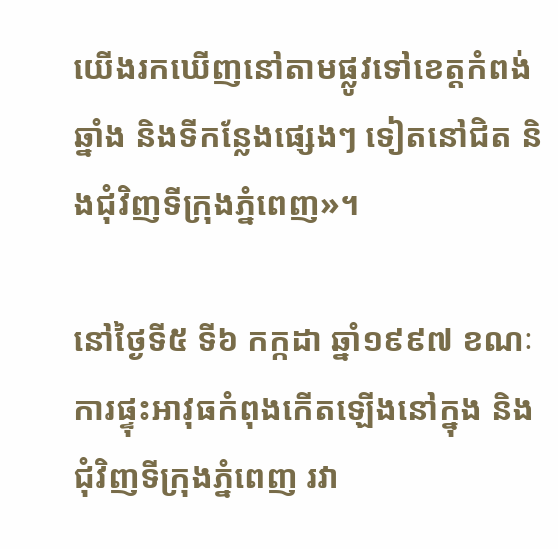យើងរកឃើញនៅតាមផ្លូវទៅខេត្តកំពង់ឆ្នាំង និងទីកន្លែងផ្សេងៗ ទៀតនៅជិត និងជុំវិញទីក្រុងភ្នំពេញ»។

នៅថ្ងៃទី៥ ទី៦ កក្កដា ឆ្នាំ១៩៩៧ ខណៈការផ្ទុះអាវុធកំពុងកើតឡើងនៅក្នុង និងជុំវិញទីក្រុងភ្នំពេញ រវា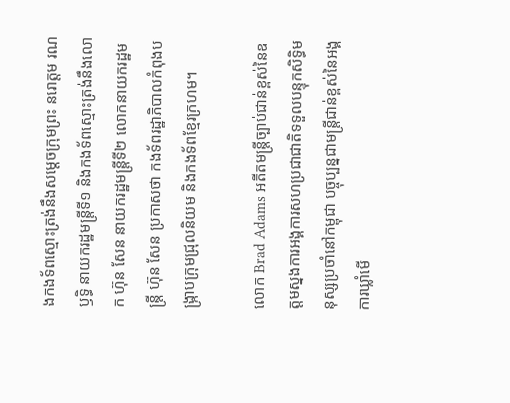ងកងទ័ពស្មោះត្រង់នឹងសម្ដេចក្រុមព្រះ នរោត្តម រណឫទ្ធិ នាយករដ្ឋមន្ត្រីទី១ និងកងទ័ពស្មោះត្រង់នឹងលោក ហ៊ុន សែន នាយករដ្ឋមន្ត្រីទី២ លោកនាយករដ្ឋមន្ត្រី ហ៊ុន សែន ប្រកាសថា កងទ័ពរដ្ឋាភិបាលកំពុងបង្ក្រាបក្រុមជ្រុលនិយម និងកងទ័ពខ្មែរក្រហម។

លោក Brad Adams អតីតមន្ត្រីច្បាប់ជាន់ខ្ពស់នៃឧត្ដមស្នងការអង្គការសហប្រជាជាតិទទួលបន្ទុកសិទ្ធិមនុស្សប្រចាំនៅកម្ពុជា បច្ចុប្បន្នជាមន្ត្រីជាន់ខ្ពស់នៃអង្គការឃ្លាំមើ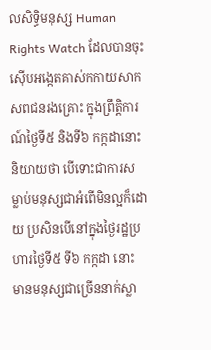លសិទ្ធិមនុស្ស Human Rights Watch ដែលបានចុះស៊ើបអង្កេតគាស់កកាយសាកសពជនរងគ្រោះ ក្នុងព្រឹត្តិការណ៍ថ្ងៃទី៥ និងទី៦ កក្កដានោះ និយាយថា បើទោះជាការសម្លាប់មនុស្សជាអំពើមិនល្អក៏ដោយ ប្រសិនបើនៅក្នុងថ្ងៃរដ្ឋប្រហារថ្ងៃទី៥ ទី៦ កក្កដា នោះ មានមនុស្សជាច្រើននាក់ស្លា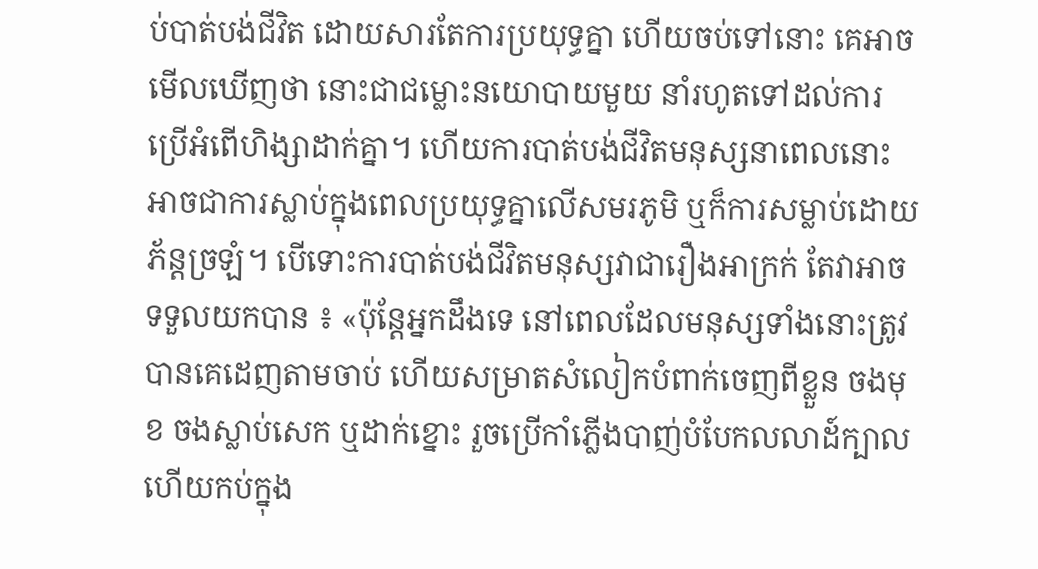ប់បាត់បង់ជីវិត ដោយសារតែការប្រយុទ្ធគ្នា ហើយចប់ទៅនោះ គេអាចមើលឃើញថា នោះជាជម្លោះនយោបាយមួយ នាំរហូតទៅដល់ការប្រើអំពើហិង្សាដាក់គ្នា។ ហើយការបាត់បង់ជីវិតមនុស្សនាពេលនោះ អាចជាការស្លាប់ក្នុងពេលប្រយុទ្ធគ្នាលើសមរភូមិ ឬក៏ការសម្លាប់ដោយភ័ន្តច្រឡំ។ បើទោះការបាត់បង់ជីវិតមនុស្សវាជារឿងអាក្រក់ តែវាអាចទទួលយកបាន ៖ «ប៉ុន្តែអ្នកដឹងទេ នៅពេលដែលមនុស្សទាំងនោះត្រូវបានគេដេញតាមចាប់ ហើយសម្រាតសំលៀកបំពាក់ចេញពីខ្លួន ចងមុខ ចងស្លាប់សេក ឬដាក់ខ្នោះ រួចប្រើកាំភ្លើងបាញ់បំបែកលលាដ៍ក្បាល ហើយកប់ក្នុង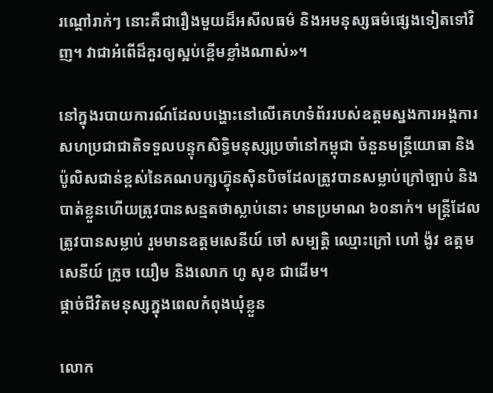រណ្ដៅរាក់ៗ នោះគឺជារឿងមួយដ៏អសីលធម៌ និងអមនុស្សធម៌ផ្សេងទៀតទៅវិញ។ វាជាអំពើដ៏គួរឲ្យស្អប់ខ្ពើមខ្លាំងណាស់»។

នៅក្នុងរបាយការណ៍ដែលបង្ហោះនៅលើគេហទំព័ររបស់ឧត្ដមស្នងការអង្គការសហប្រជាជាតិទទួលបន្ទុកសិទ្ធិមនុស្សប្រចាំនៅកម្ពុជា ចំនួនមន្ត្រីយោធា និងប៉ូលិសជាន់ខ្ពស់នៃគណបក្សហ៊្វុនស៊ិនបិចដែលត្រូវបានសម្លាប់ក្រៅច្បាប់ និងបាត់ខ្លួនហើយត្រូវបានសន្មតថាស្លាប់នោះ មានប្រមាណ ៦០នាក់។ មន្ត្រីដែលត្រូវបានសម្លាប់ រួមមានឧត្ដមសេនីយ៍ ចៅ សម្បត្តិ ឈ្មោះក្រៅ ហៅ ង៉ូវ ឧត្ដមសេនីយ៍ ក្រូច យឿម និងលោក ហូ សុខ ជាដើម។
ផ្ដាច់ជីវិតមនុស្សក្នុងពេលកំពុងឃុំខ្លួន

លោក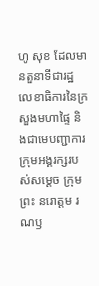ហូ សុខ ដែលមានតួនាទីជារដ្ឋលេខាធិការនៃក្រសួងមហាផ្ទៃ និងជាមេបញ្ជាការក្រុមអង្គរក្សរបស់សម្ដេច ក្រុមព្រះ នរោត្តម រណឫ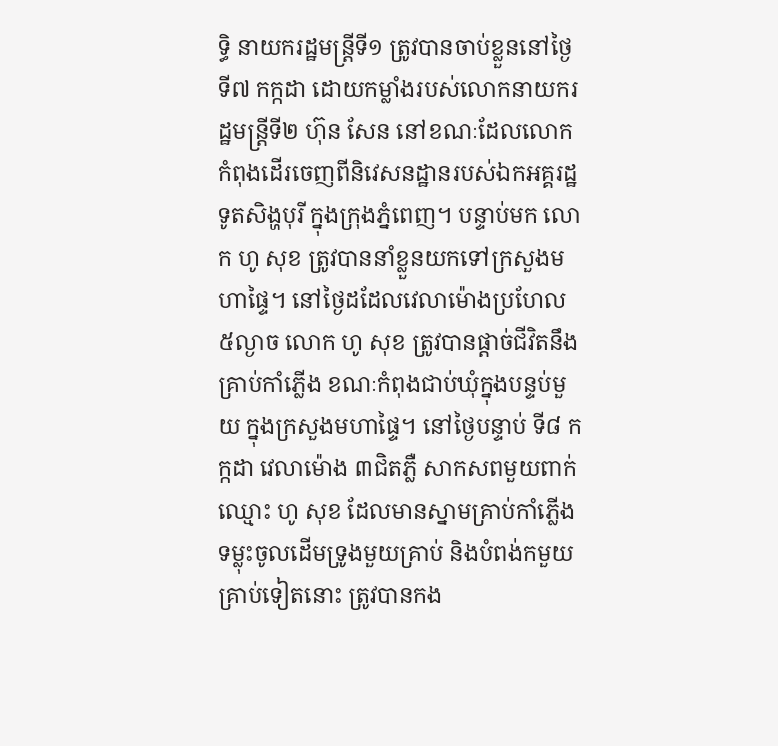ទ្ធិ នាយករដ្ឋមន្ត្រីទី១ ត្រូវបានចាប់ខ្លួននៅថ្ងៃទី៧ កក្កដា ដោយកម្លាំងរបស់លោកនាយករដ្ឋមន្ត្រីទី២ ហ៊ុន សែន នៅខណៈដែលលោកកំពុងដើរចេញពីនិវេសនដ្ឋានរបស់ឯកអគ្គរដ្ឋទូតសិង្ហបុរី ក្នុងក្រុងភ្នំពេញ។ បន្ទាប់មក លោក ហូ សុខ ត្រូវបាននាំខ្លួនយកទៅក្រសួងមហាផ្ទៃ។ នៅថ្ងៃដដែលវេលាម៉ោងប្រហែល ៥ល្ងាច លោក ហូ សុខ ត្រូវបានផ្ដាច់ជីវិតនឹងគ្រាប់កាំភ្លើង ខណៈកំពុងជាប់ឃុំក្នុងបន្ទប់មួយ ក្នុងក្រសួងមហាផ្ទៃ។ នៅថ្ងៃបន្ទាប់ ទី៨ កក្កដា វេលាម៉ោង ៣ជិតភ្លឺ សាកសពមួយពាក់ឈ្មោះ ហូ សុខ ដែលមានស្នាមគ្រាប់កាំភ្លើងទម្លុះចូលដើមទ្រូងមួយគ្រាប់ និងបំពង់កមួយគ្រាប់ទៀតនោះ ត្រូវបានកង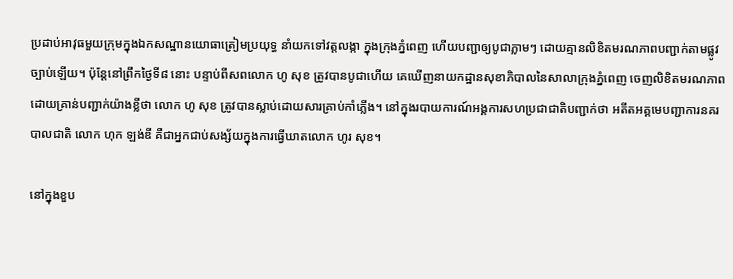ប្រដាប់អាវុធមួយក្រុមក្នុងឯកសណ្ឋានយោធាត្រៀមប្រយុទ្ធ នាំយកទៅវត្តលង្កា ក្នុងក្រុងភ្នំពេញ ហើយបញ្ជាឲ្យបូជាភ្លាមៗ ដោយគ្មានលិខិតមរណភាពបញ្ជាក់តាមផ្លូវច្បាប់ឡើយ។ ប៉ុន្តែនៅព្រឹកថ្ងៃទី៨ នោះ បន្ទាប់ពីសពលោក ហូ សុខ ត្រូវបានបូជាហើយ គេឃើញនាយកដ្ឋានសុខាភិបាលនៃសាលាក្រុងភ្នំពេញ ចេញលិខិតមរណភាពដោយគ្រាន់បញ្ជាក់យ៉ាងខ្លីថា លោក ហូ សុខ ត្រូវបានស្លាប់ដោយសារគ្រាប់កាំភ្លើង។ នៅក្នុងរបាយការណ៍អង្គការសហប្រជាជាតិបញ្ជាក់ថា អតីតអគ្គមេបញ្ជាការនគរបាលជាតិ លោក ហុក ឡង់ឌី គឺជាអ្នកជាប់សង្ស័យក្នុងការធ្វើឃាតលោក ហូរ សុខ។

នៅក្នុងខួប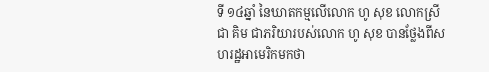ទី ១៤ឆ្នាំ នៃឃាតកម្មលើលោក ហូ សុខ លោកស្រី ជា គិម ជាភរិយារបស់លោក ហូ សុខ បានថ្លែងពីសហរដ្ឋអាមេរិកមកថា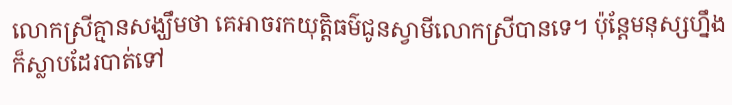លោកស្រីគ្មានសង្ឃឹមថា គេអាចរកយុត្តិធម៌ជូនស្វាមីលោកស្រីបានទេ។ ប៉ុន្តែមនុស្សហ្នឹងក៏ស្លាបដែរបាត់ទៅ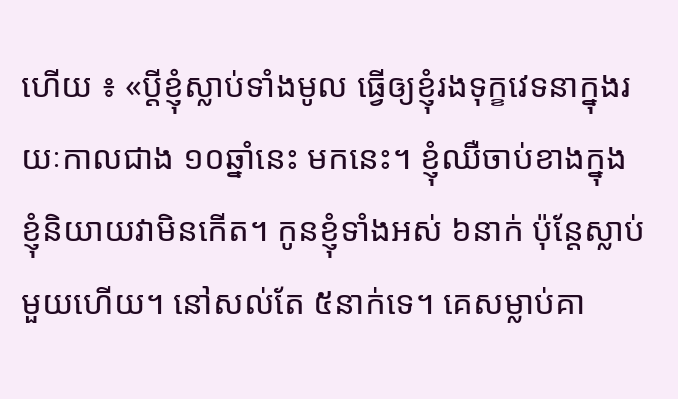ហើយ ៖ «ប្ដីខ្ញុំស្លាប់ទាំងមូល ធ្វើឲ្យខ្ញុំរងទុក្ខវេទនាក្នុងរយៈកាលជាង ១០ឆ្នាំនេះ មកនេះ។ ខ្ញុំឈឺចាប់ខាងក្នុង ខ្ញុំនិយាយវាមិនកើត។ កូនខ្ញុំទាំងអស់ ៦នាក់ ប៉ុន្តែស្លាប់មួយហើយ។ នៅសល់តែ ៥នាក់ទេ។ គេសម្លាប់គា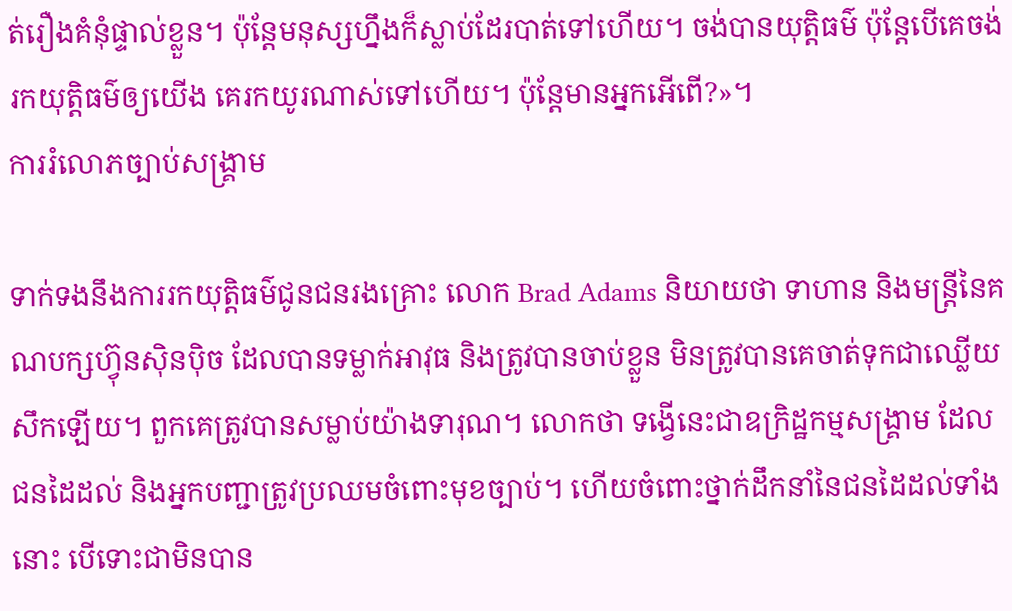ត់រឿងគំនុំផ្ទាល់ខ្លួន។ ប៉ុន្តែមនុស្សហ្នឹងក៏ស្លាប់ដែរបាត់ទៅហើយ។ ចង់បានយុត្តិធម៌ ប៉ុន្តែបើគេចង់រកយុត្តិធម៌ឲ្យយើង គេរកយូរណាស់ទៅហើយ។ ប៉ុន្តែមានអ្នកអើពើ?»។
ការរំលោភច្បាប់សង្គ្រាម

ទាក់ទងនឹងការរកយុត្តិធម៌ជូនជនរងគ្រោះ លោក Brad Adams និយាយថា ទាហាន និងមន្ត្រីនៃគណបក្សហ៊្វុនស៊ិនប៉ិច ដែលបានទម្លាក់អាវុធ និងត្រូវបានចាប់ខ្លួន មិនត្រូវបានគេចាត់ទុកជាឈ្លើយសឹកឡើយ។ ពួកគេត្រូវបានសម្លាប់យ៉ាងទារុណ។ លោកថា ទង្វើនេះជាឧក្រិដ្ឋកម្មសង្គ្រាម ដែលជនដៃដល់ និងអ្នកបញ្ជាត្រូវប្រឈមចំពោះមុខច្បាប់។ ហើយចំពោះថ្នាក់ដឹកនាំនៃជនដៃដល់ទាំងនោះ បើទោះជាមិនបាន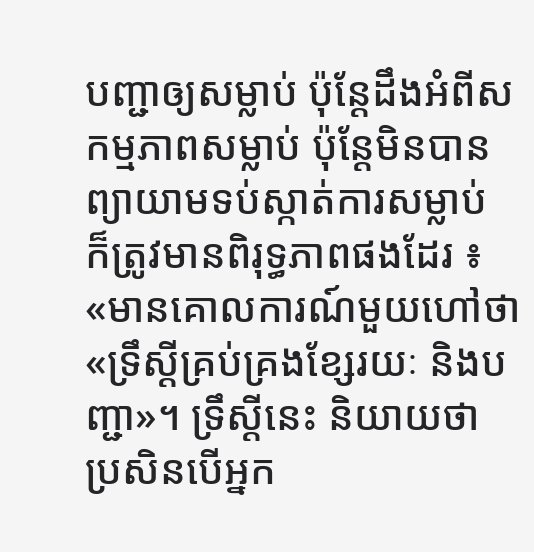បញ្ជាឲ្យសម្លាប់ ប៉ុន្តែដឹងអំពីសកម្មភាពសម្លាប់ ប៉ុន្តែមិនបានព្យាយាមទប់ស្កាត់ការសម្លាប់ ក៏ត្រូវមានពិរុទ្ធភាពផងដែរ ៖ «មានគោលការណ៍មួយហៅថា «ទ្រឹស្ដីគ្រប់គ្រងខ្សែរយៈ និងបញ្ជា»។ ទ្រឹស្ដីនេះ និយាយថា ប្រសិនបើអ្នក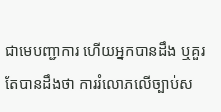ជាមេបញ្ជាការ ហើយអ្នកបានដឹង ឬគួរតែបានដឹងថា ការរំលោភលើច្បាប់ស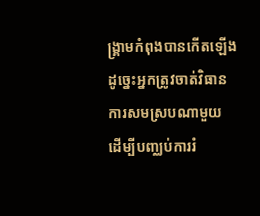ង្គ្រាមកំពុងបានកើតឡើង ដូច្នេះអ្នកត្រូវចាត់វិធានការសមស្របណាមួយ ដើម្បីបញ្ឈប់ការរំ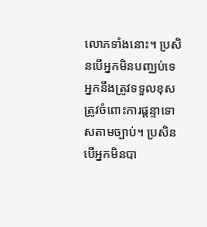លោភទាំងនោះ។ ប្រសិនបើអ្នកមិនបញ្ឈប់ទេ អ្នកនឹងត្រូវទទួលខុសត្រូវចំពោះការផ្ដន្ទាទោសតាមច្បាប់។ ប្រសិនបើអ្នកមិនបា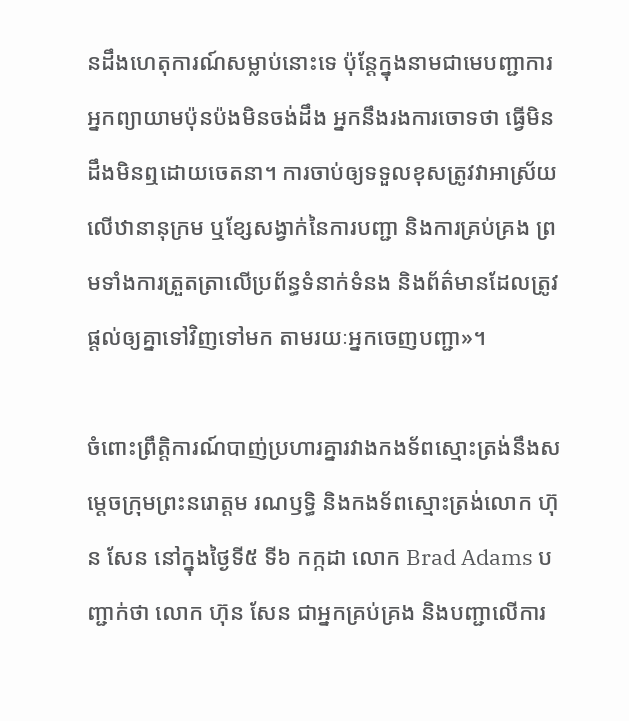នដឹងហេតុការណ៍សម្លាប់នោះទេ ប៉ុន្តែក្នុងនាមជាមេបញ្ជាការអ្នកព្យាយាមប៉ុនប៉ងមិនចង់ដឹង អ្នកនឹងរងការចោទថា ធ្វើមិនដឹងមិនឮដោយចេតនា។ ការចាប់ឲ្យទទួលខុសត្រូវវាអាស្រ័យលើឋានានុក្រម ឬខ្សែសង្វាក់នៃការបញ្ជា និងការគ្រប់គ្រង ព្រមទាំងការត្រួតត្រាលើប្រព័ន្ធទំនាក់ទំនង និងព័ត៌មានដែលត្រូវផ្ដល់ឲ្យគ្នាទៅវិញទៅមក តាមរយៈអ្នកចេញបញ្ជា»។

ចំពោះព្រឹត្តិការណ៍បាញ់ប្រហារគ្នារវាងកងទ័ពស្មោះត្រង់នឹងសម្ដេចក្រុមព្រះនរោត្តម រណឫទ្ធិ និងកងទ័ពស្មោះត្រង់លោក ហ៊ុន សែន នៅក្នុងថ្ងៃទី៥ ទី៦ កក្កដា លោក Brad Adams បញ្ជាក់ថា លោក ហ៊ុន សែន ជាអ្នកគ្រប់គ្រង និងបញ្ជាលើការ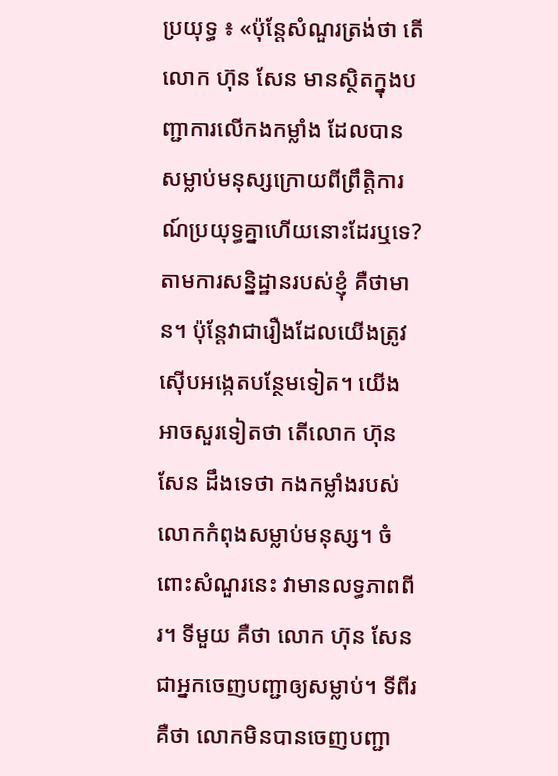ប្រយុទ្ធ ៖ «ប៉ុន្តែសំណួរត្រង់ថា តើលោក ហ៊ុន សែន មានស្ថិតក្នុងបញ្ជាការលើកងកម្លាំង ដែលបានសម្លាប់មនុស្សក្រោយពីព្រឹត្តិការណ៍ប្រយុទ្ធគ្នាហើយនោះដែរឬទេ? តាមការសន្និដ្ឋានរបស់ខ្ញុំ គឺថាមាន។ ប៉ុន្តែវាជារឿងដែលយើងត្រូវស៊ើបអង្កេតបន្ថែមទៀត។ យើងអាចសួរទៀតថា តើលោក ហ៊ុន សែន ដឹងទេថា កងកម្លាំងរបស់លោកកំពុងសម្លាប់មនុស្ស។ ចំពោះសំណួរនេះ វាមានលទ្ធភាពពីរ។ ទីមួយ គឺថា លោក ហ៊ុន សែន ជាអ្នកចេញបញ្ជាឲ្យសម្លាប់។ ទីពីរ គឺថា លោកមិនបានចេញបញ្ជា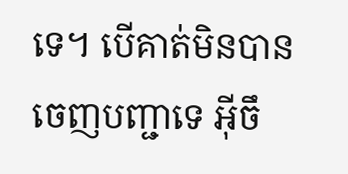ទេ។ បើគាត់មិនបានចេញបញ្ជាទេ អ៊ីចឹ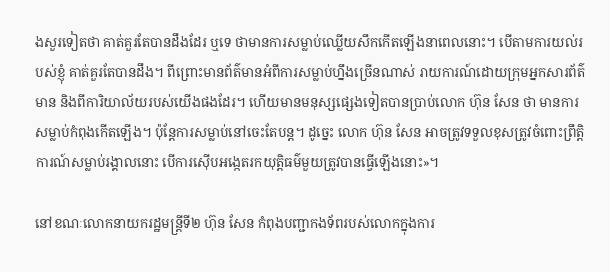ងសួរទៀតថា គាត់គួរតែបានដឹងដែរ ឬទេ ថាមានការសម្លាប់ឈ្លើយសឹកកើតឡើងនាពេលនោះ។ បើតាមការយល់របស់ខ្ញុំ គាត់គួរតែបានដឹង។ ពីព្រោះមានព័ត៌មានអំពីការសម្លាប់ហ្នឹងច្រើនណាស់ រាយការណ៍ដោយក្រុមអ្នកសារព័ត៌មាន និងពីការិយាល័យរបស់យើងផងដែរ។ ហើយមានមនុស្សផ្សេងទៀតបានប្រាប់លោក ហ៊ុន សែន ថា មានការសម្លាប់កំពុងកើតឡើង។ ប៉ុន្តែការសម្លាប់នៅចេះតែបន្ត។ ដូច្នេះ លោក ហ៊ុន សែន អាចត្រូវទទួលខុសត្រូវចំពោះព្រឹត្តិការណ៍សម្លាប់រង្គាលនោះ បើការស៊ើបអង្កេតរកយុត្តិធម៌មួយត្រូវបានធ្វើឡើងនោះ»។

នៅខណៈលោកនាយករដ្ឋមន្ត្រីទី២ ហ៊ុន សែន កំពុងបញ្ជាកងទ័ពរបស់លោកក្នុងការ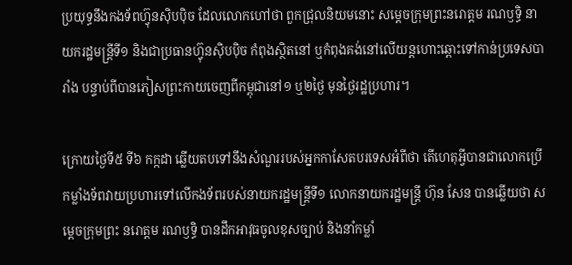ប្រយុទ្ធនឹងកងទ័ពហ៊្វុនស៊ិបប៉ិច ដែលលោកហៅថា ពួកជ្រុលនិយមនោះ សម្ដេចក្រុមព្រះនរោត្តម រណឫទ្ធិ នាយករដ្ឋមន្ត្រីទី១ និងជាប្រធានហ៊្វុនស៊ិបប៉ិច កំពុងស្ថិតនៅ ឬកំពុងគង់នៅលើយន្តហោះឆ្ពោះទៅកាន់ប្រទេសបារាំង បន្ទាប់ពីបានភៀសព្រះកាយចេញពីកម្ពុជានៅ១ ឬ២ថ្ងៃ មុនថ្ងៃរដ្ឋប្រហារ។

ក្រោយថ្ងៃទី៥ ទី៦ កក្កដា ឆ្លើយតបទៅនឹងសំណួររបស់អ្នកកាសែតបរទេសអំពីថា តើហេតុអ្វីបានជាលោកប្រើកម្លាំងទ័ពវាយប្រហារទៅលើកងទ័ពរបស់នាយករដ្ឋមន្ត្រីទី១ លោកនាយករដ្ឋមន្ត្រី ហ៊ុន សែន បានឆ្លើយថា សម្ដេចក្រុមព្រះ នរោត្តម រណឫទ្ធិ បានដឹកអាវុធចូលខុសច្បាប់ និងនាំកម្លាំ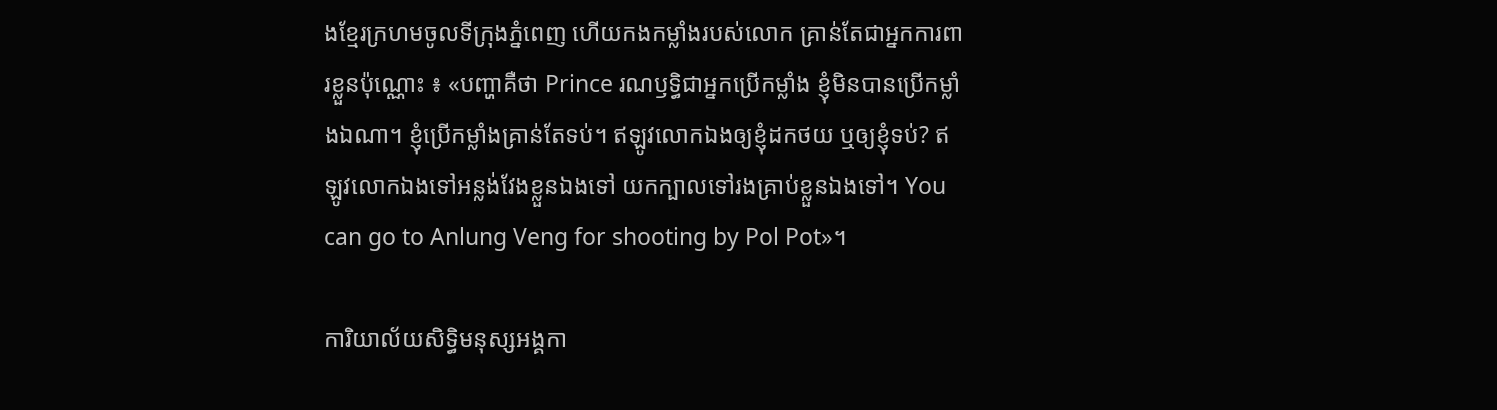ងខ្មែរក្រហមចូលទីក្រុងភ្នំពេញ ហើយកងកម្លាំងរបស់លោក គ្រាន់តែជាអ្នកការពារខ្លួនប៉ុណ្ណោះ ៖ «បញ្ហាគឺថា Prince រណឫទ្ធិជាអ្នកប្រើកម្លាំង ខ្ញុំមិនបានប្រើកម្លាំងឯណា។ ខ្ញុំប្រើកម្លាំងគ្រាន់តែទប់។ ឥឡូវលោកឯងឲ្យខ្ញុំដកថយ ឬឲ្យខ្ញុំទប់? ឥឡូវលោកឯងទៅអន្លង់វែងខ្លួនឯងទៅ យកក្បាលទៅរងគ្រាប់ខ្លួនឯងទៅ។ You can go to Anlung Veng for shooting by Pol Pot»។

ការិយាល័យសិទ្ធិមនុស្សអង្គកា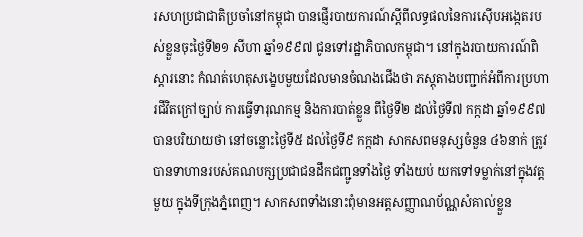រសហប្រជាជាតិប្រចាំនៅកម្ពុជា បានផ្ញើរបាយការណ៍ស្ដីពីលទ្ធផលនៃការស៊ើបអង្កេតរបស់ខ្លួនចុះថ្ងៃទី២១ សីហា ឆ្នាំ១៩៩៧ ជូនទៅរដ្ឋាភិបាលកម្ពុជា។ នៅក្នុងរបាយការណ៍ពិស្ដារនោះ កំណត់ហេតុសង្ខេបមួយដែលមានចំណងជើងថា ភស្តុតាងបញ្ជាក់អំពីការប្រហារជីវិតក្រៅច្បាប់ ការធ្វើទារុណកម្ម និងការបាត់ខ្លួន ពីថ្ងៃទី២ ដល់ថ្ងៃទី៧ កក្កដា ឆ្នាំ១៩៩៧ បានបរិយាយថា នៅចន្លោះថ្ងៃទី៥ ដល់ថ្ងៃទី៩ កក្កដា សាកសពមនុស្សចំនួន ៤៦នាក់ ត្រូវបានទាហានរបស់គណបក្សប្រជាជនដឹកជញ្ជូនទាំងថ្ងៃ ទាំងយប់ យកទៅទម្លាក់នៅក្នុងវត្តមួយ ក្នុងទីក្រុងភ្នំពេញ។ សាកសពទាំងនោះពុំមានអត្តសញ្ញាណប័ណ្ណសំគាល់ខ្លួន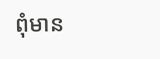ពុំមាន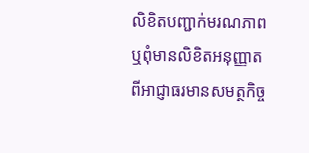លិខិតបញ្ជាក់មរណភាព ឬពុំមានលិខិតអនុញ្ញាតពីអាជ្ញាធរមានសមត្ថកិច្ច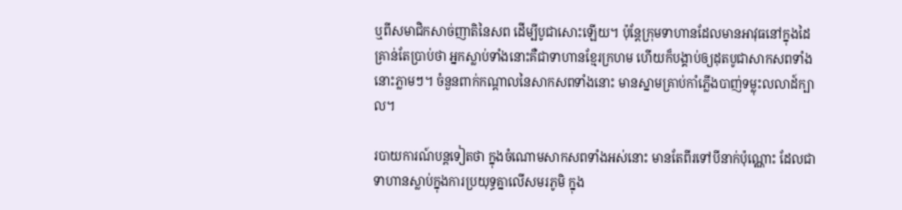ឬពីសមាជិកសាច់ញាតិនៃសព ដើម្បីបូជាសោះឡើយ។ ប៉ុន្តែក្រុមទាហានដែលមានអាវុធនៅក្នុងដៃ គ្រាន់តែប្រាប់ថា អ្នកស្លាប់ទាំងនោះគឺជាទាហានខ្មែរក្រហម ហើយក៏បង្គាប់ឲ្យដុតបូជាសាកសពទាំងនោះភ្លាមៗ។ ចំនួនពាក់កណ្ដាលនៃសាកសពទាំងនោះ មានស្នាមគ្រាប់កាំភ្លើងបាញ់ទម្លុះលលាដ៍ក្បាល។

របាយការណ៍បន្តទៀតថា ក្នុងចំណោមសាកសពទាំងអស់នោះ មានតែពីរទៅបីនាក់ប៉ុណ្ណោះ ដែលជាទាហានស្លាប់ក្នុងការប្រយុទ្ធគ្នាលើសមរភូមិ ក្នុង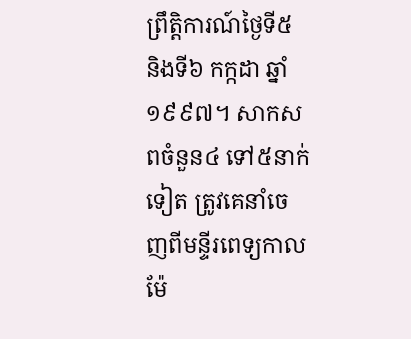ព្រឹត្តិការណ៍ថ្ងៃទី៥ និងទី៦ កក្កដា ឆ្នាំ១៩៩៧។ សាកសពចំនួន៤ ទៅ៥នាក់ទៀត ត្រូវគេនាំចេញពីមន្ទីរពេទ្យកាលម៉ែ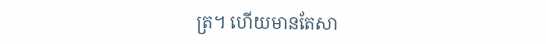ត្រ។ ហើយមានតែសា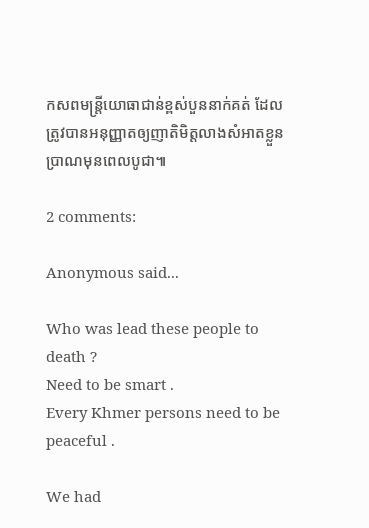កសពមន្ត្រីយោធាជាន់ខ្ពស់បួននាក់គត់ ដែលត្រូវបានអនុញ្ញាតឲ្យញាតិមិត្តលាងសំអាតខ្លួនប្រាណមុនពេលបូជា៕

2 comments:

Anonymous said...

Who was lead these people to death ?
Need to be smart .
Every Khmer persons need to be peaceful .

We had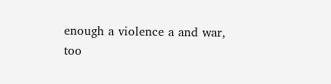enough a violence a and war,
too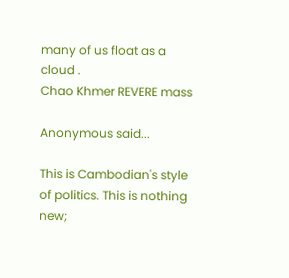many of us float as a cloud .
Chao Khmer REVERE mass

Anonymous said...

This is Cambodian's style of politics. This is nothing new;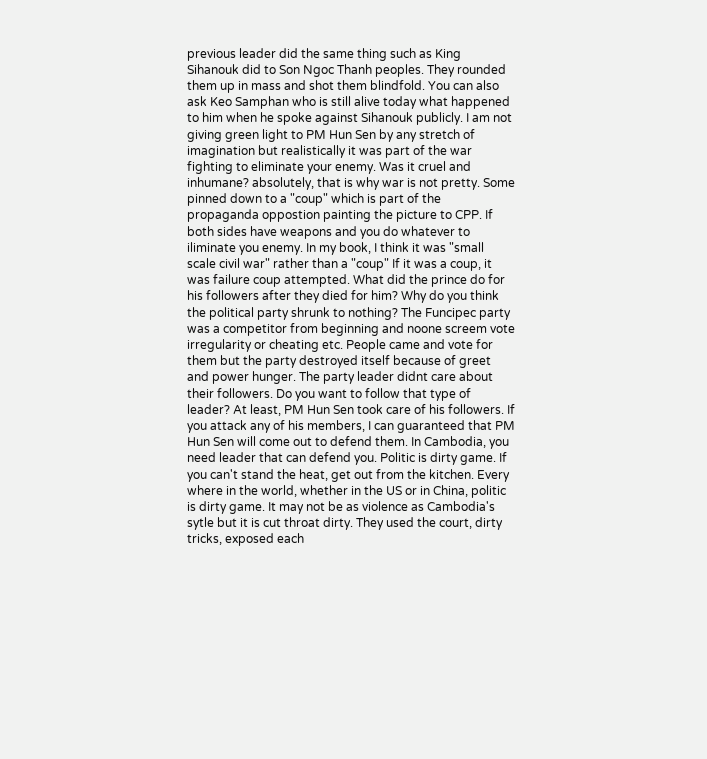previous leader did the same thing such as King Sihanouk did to Son Ngoc Thanh peoples. They rounded them up in mass and shot them blindfold. You can also ask Keo Samphan who is still alive today what happened to him when he spoke against Sihanouk publicly. I am not giving green light to PM Hun Sen by any stretch of imagination but realistically it was part of the war fighting to eliminate your enemy. Was it cruel and inhumane? absolutely, that is why war is not pretty. Some pinned down to a "coup" which is part of the propaganda oppostion painting the picture to CPP. If both sides have weapons and you do whatever to iliminate you enemy. In my book, I think it was "small scale civil war" rather than a "coup" If it was a coup, it was failure coup attempted. What did the prince do for his followers after they died for him? Why do you think the political party shrunk to nothing? The Funcipec party was a competitor from beginning and noone screem vote irregularity or cheating etc. People came and vote for them but the party destroyed itself because of greet and power hunger. The party leader didnt care about their followers. Do you want to follow that type of leader? At least, PM Hun Sen took care of his followers. If you attack any of his members, I can guaranteed that PM Hun Sen will come out to defend them. In Cambodia, you need leader that can defend you. Politic is dirty game. If you can't stand the heat, get out from the kitchen. Every where in the world, whether in the US or in China, politic is dirty game. It may not be as violence as Cambodia's sytle but it is cut throat dirty. They used the court, dirty tricks, exposed each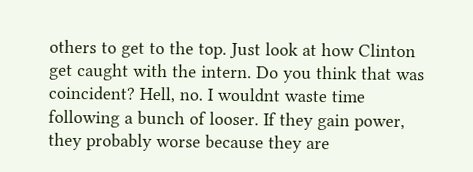others to get to the top. Just look at how Clinton get caught with the intern. Do you think that was coincident? Hell, no. I wouldnt waste time following a bunch of looser. If they gain power, they probably worse because they are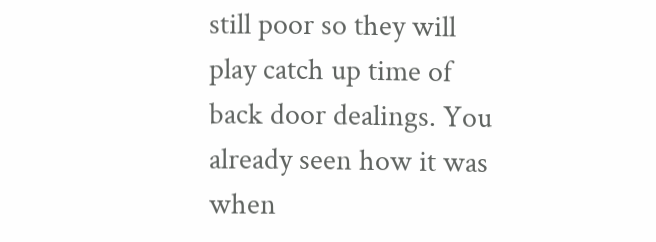still poor so they will play catch up time of back door dealings. You already seen how it was when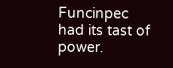Funcinpec had its tast of power.